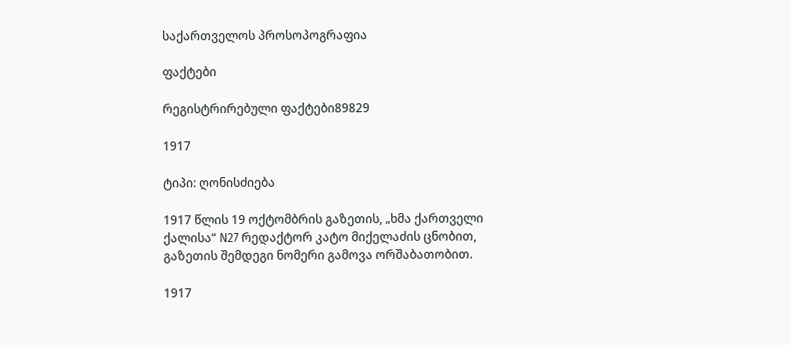საქართველოს პროსოპოგრაფია

ფაქტები

რეგისტრირებული ფაქტები89829

1917

ტიპი: ღონისძიება

1917 წლის 19 ოქტომბრის გაზეთის, „ხმა ქართველი ქალისა“ N27 რედაქტორ კატო მიქელაძის ცნობით, გაზეთის შემდეგი ნომერი გამოვა ორშაბათობით.

1917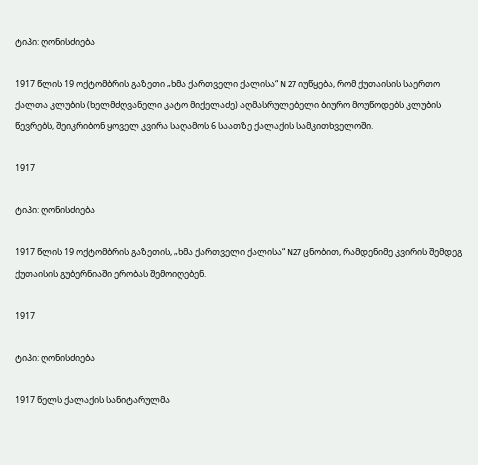ტიპი: ღონისძიება

1917 წლის 19 ოქტომბრის გაზეთი „ხმა ქართველი ქალისა“ N 27 იუწყება, რომ ქუთაისის საერთო ქალთა კლუბის (ხელმძღვანელი კატო მიქელაძე) აღმასრულებელი ბიურო მოუწოდებს კლუბის წევრებს, შეიკრიბონ ყოველ კვირა საღამოს 6 საათზე ქალაქის სამკითხველოში.

1917

ტიპი: ღონისძიება

1917 წლის 19 ოქტომბრის გაზეთის, „ხმა ქართველი ქალისა“ N27 ცნობით, რამდენიმე კვირის შემდეგ ქუთაისის გუბერნიაში ერობას შემოიღებენ.

1917

ტიპი: ღონისძიება

1917 წელს ქალაქის სანიტარულმა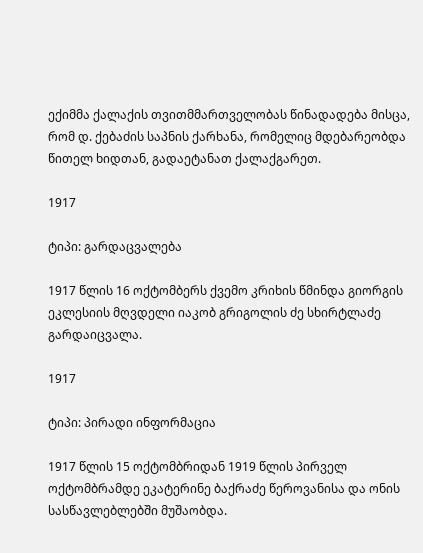ექიმმა ქალაქის თვითმმართველობას წინადადება მისცა, რომ დ. ქებაძის საპნის ქარხანა, რომელიც მდებარეობდა წითელ ხიდთან, გადაეტანათ ქალაქგარეთ.

1917

ტიპი: გარდაცვალება

1917 წლის 16 ოქტომბერს ქვემო კრიხის წმინდა გიორგის ეკლესიის მღვდელი იაკობ გრიგოლის ძე სხირტლაძე გარდაიცვალა.

1917

ტიპი: პირადი ინფორმაცია

1917 წლის 15 ოქტომბრიდან 1919 წლის პირველ ოქტომბრამდე ეკატერინე ბაქრაძე წეროვანისა და ონის სასწავლებლებში მუშაობდა.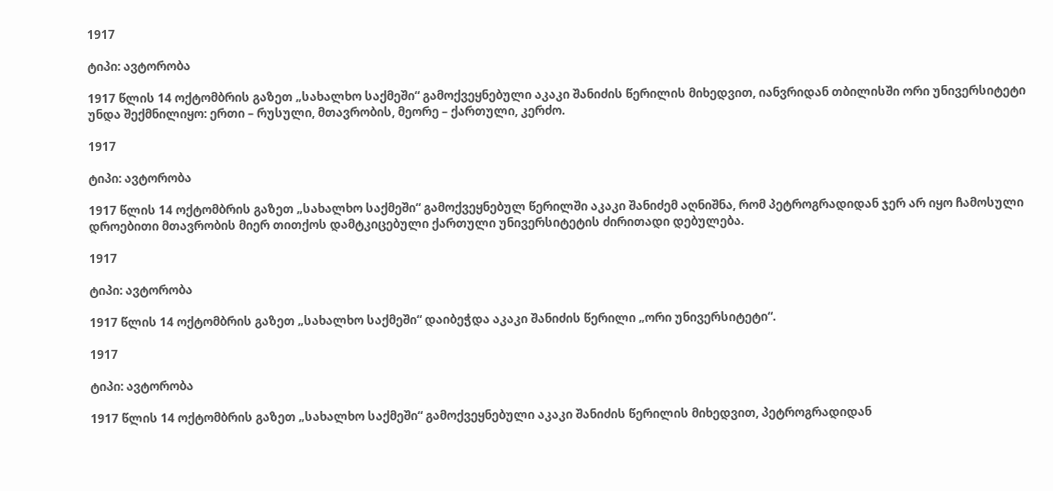1917

ტიპი: ავტორობა

1917 წლის 14 ოქტომბრის გაზეთ „სახალხო საქმეში“ გამოქვეყნებული აკაკი შანიძის წერილის მიხედვით, იანვრიდან თბილისში ორი უნივერსიტეტი უნდა შექმნილიყო: ერთი – რუსული, მთავრობის, მეორე – ქართული, კერძო.

1917

ტიპი: ავტორობა

1917 წლის 14 ოქტომბრის გაზეთ „სახალხო საქმეში“ გამოქვეყნებულ წერილში აკაკი შანიძემ აღნიშნა, რომ პეტროგრადიდან ჯერ არ იყო ჩამოსული დროებითი მთავრობის მიერ თითქოს დამტკიცებული ქართული უნივერსიტეტის ძირითადი დებულება.

1917

ტიპი: ავტორობა

1917 წლის 14 ოქტომბრის გაზეთ „სახალხო საქმეში“ დაიბეჭდა აკაკი შანიძის წერილი „ორი უნივერსიტეტი“.

1917

ტიპი: ავტორობა

1917 წლის 14 ოქტომბრის გაზეთ „სახალხო საქმეში“ გამოქვეყნებული აკაკი შანიძის წერილის მიხედვით, პეტროგრადიდან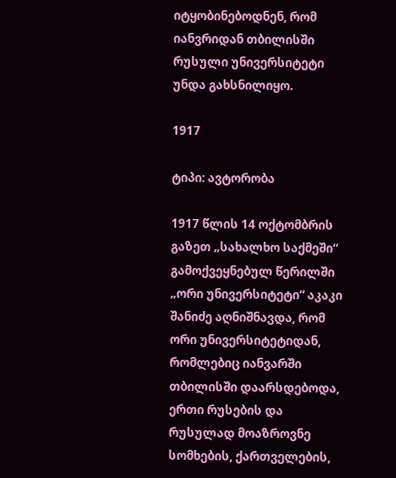იტყობინებოდნენ, რომ იანვრიდან თბილისში რუსული უნივერსიტეტი უნდა გახსნილიყო.

1917

ტიპი: ავტორობა

1917 წლის 14 ოქტომბრის გაზეთ „სახალხო საქმეში“ გამოქვეყნებულ წერილში „ორი უნივერსიტეტი“ აკაკი შანიძე აღნიშნავდა, რომ ორი უნივერსიტეტიდან, რომლებიც იანვარში თბილისში დაარსდებოდა, ერთი რუსების და რუსულად მოაზროვნე სომხების, ქართველების,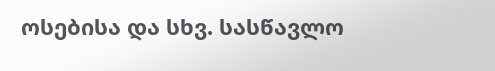ოსებისა და სხვ. სასწავლო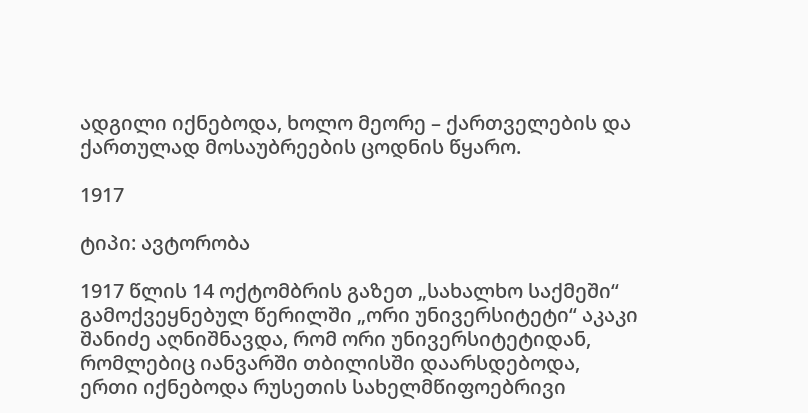ადგილი იქნებოდა, ხოლო მეორე – ქართველების და ქართულად მოსაუბრეების ცოდნის წყარო.

1917

ტიპი: ავტორობა

1917 წლის 14 ოქტომბრის გაზეთ „სახალხო საქმეში“ გამოქვეყნებულ წერილში „ორი უნივერსიტეტი“ აკაკი შანიძე აღნიშნავდა, რომ ორი უნივერსიტეტიდან, რომლებიც იანვარში თბილისში დაარსდებოდა, ერთი იქნებოდა რუსეთის სახელმწიფოებრივი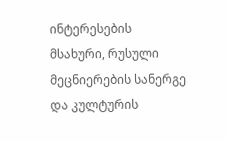ინტერესების მსახური, რუსული მეცნიერების სანერგე და კულტურის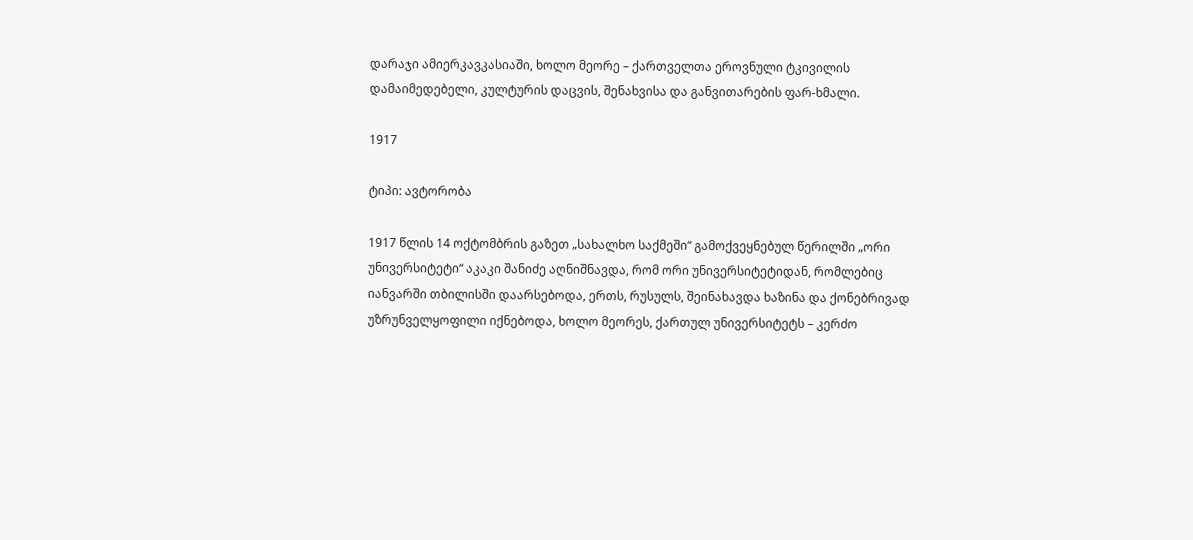დარაჯი ამიერკავკასიაში, ხოლო მეორე – ქართველთა ეროვნული ტკივილის დამაიმედებელი, კულტურის დაცვის, შენახვისა და განვითარების ფარ-ხმალი.

1917

ტიპი: ავტორობა

1917 წლის 14 ოქტომბრის გაზეთ „სახალხო საქმეში“ გამოქვეყნებულ წერილში „ორი უნივერსიტეტი“ აკაკი შანიძე აღნიშნავდა, რომ ორი უნივერსიტეტიდან, რომლებიც იანვარში თბილისში დაარსებოდა, ერთს, რუსულს, შეინახავდა ხაზინა და ქონებრივად უზრუნველყოფილი იქნებოდა, ხოლო მეორეს, ქართულ უნივერსიტეტს – კერძო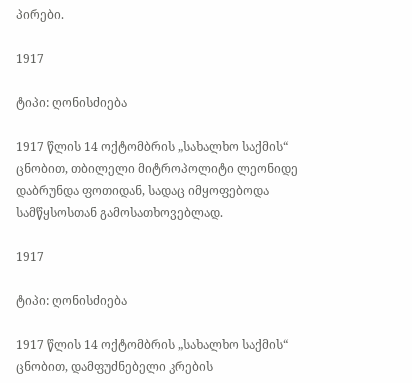პირები.

1917

ტიპი: ღონისძიება

1917 წლის 14 ოქტომბრის „სახალხო საქმის“ ცნობით, თბილელი მიტროპოლიტი ლეონიდე დაბრუნდა ფოთიდან, სადაც იმყოფებოდა სამწყსოსთან გამოსათხოვებლად.

1917

ტიპი: ღონისძიება

1917 წლის 14 ოქტომბრის „სახალხო საქმის“ ცნობით, დამფუძნებელი კრების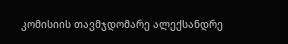კომისიის თავმჯდომარე ალექსანდრე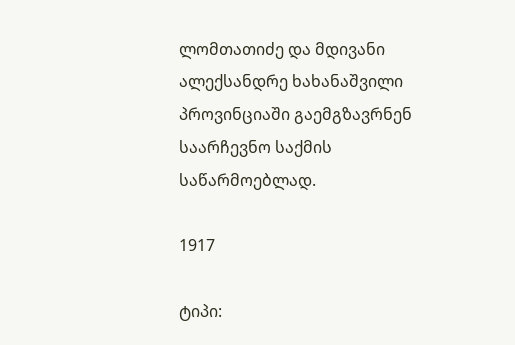ლომთათიძე და მდივანი ალექსანდრე ხახანაშვილი პროვინციაში გაემგზავრნენ საარჩევნო საქმის საწარმოებლად.

1917

ტიპი: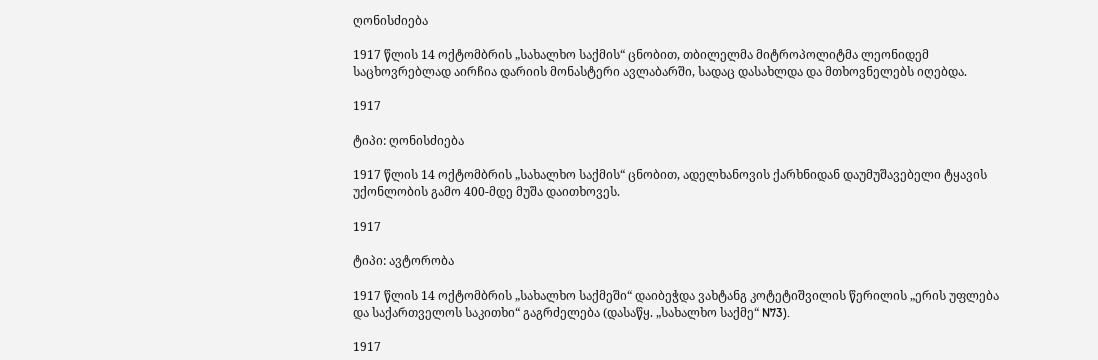ღონისძიება

1917 წლის 14 ოქტომბრის „სახალხო საქმის“ ცნობით, თბილელმა მიტროპოლიტმა ლეონიდემ საცხოვრებლად აირჩია დარიის მონასტერი ავლაბარში, სადაც დასახლდა და მთხოვნელებს იღებდა.

1917

ტიპი: ღონისძიება

1917 წლის 14 ოქტომბრის „სახალხო საქმის“ ცნობით, ადელხანოვის ქარხნიდან დაუმუშავებელი ტყავის უქონლობის გამო 400-მდე მუშა დაითხოვეს.

1917

ტიპი: ავტორობა

1917 წლის 14 ოქტომბრის „სახალხო საქმეში“ დაიბეჭდა ვახტანგ კოტეტიშვილის წერილის „ერის უფლება და საქართველოს საკითხი“ გაგრძელება (დასაწყ. „სახალხო საქმე“ N73).

1917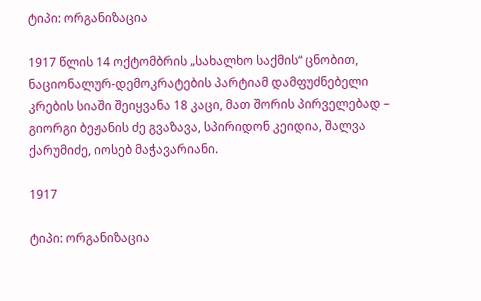ტიპი: ორგანიზაცია

1917 წლის 14 ოქტომბრის „სახალხო საქმის“ ცნობით, ნაციონალურ-დემოკრატების პარტიამ დამფუძნებელი კრების სიაში შეიყვანა 18 კაცი, მათ შორის პირველებად – გიორგი ბეჟანის ძე გვაზავა, სპირიდონ კეიდია, შალვა ქარუმიძე, იოსებ მაჭავარიანი.

1917

ტიპი: ორგანიზაცია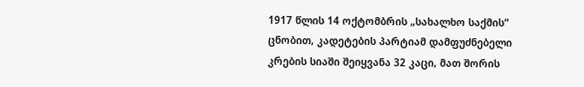1917 წლის 14 ოქტომბრის „სახალხო საქმის“ ცნობით, კადეტების პარტიამ დამფუძნებელი კრების სიაში შეიყვანა 32 კაცი, მათ შორის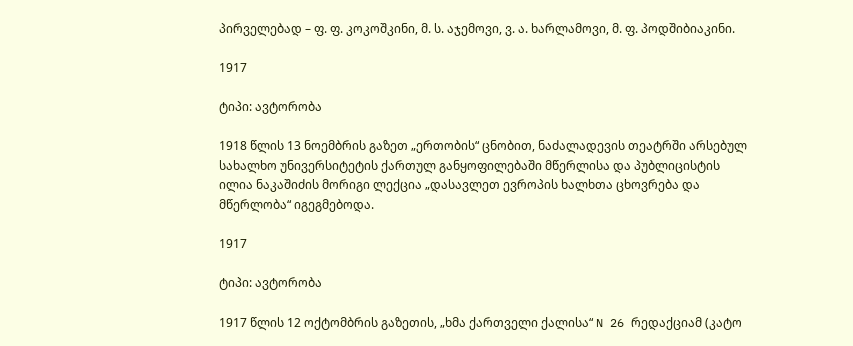პირველებად – ფ. ფ. კოკოშკინი, მ. ს. აჯემოვი, ვ. ა. ხარლამოვი, მ. ფ. პოდშიბიაკინი.

1917

ტიპი: ავტორობა

1918 წლის 13 ნოემბრის გაზეთ „ერთობის“ ცნობით, ნაძალადევის თეატრში არსებულ სახალხო უნივერსიტეტის ქართულ განყოფილებაში მწერლისა და პუბლიცისტის ილია ნაკაშიძის მორიგი ლექცია „დასავლეთ ევროპის ხალხთა ცხოვრება და მწერლობა“ იგეგმებოდა.

1917

ტიპი: ავტორობა

1917 წლის 12 ოქტომბრის გაზეთის, „ხმა ქართველი ქალისა“ N 26 რედაქციამ (კატო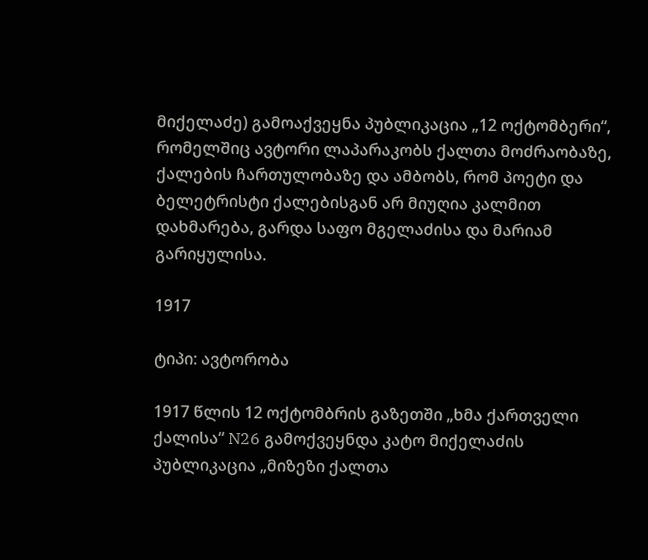მიქელაძე) გამოაქვეყნა პუბლიკაცია „12 ოქტომბერი“, რომელშიც ავტორი ლაპარაკობს ქალთა მოძრაობაზე, ქალების ჩართულობაზე და ამბობს, რომ პოეტი და ბელეტრისტი ქალებისგან არ მიუღია კალმით დახმარება, გარდა საფო მგელაძისა და მარიამ გარიყულისა.

1917

ტიპი: ავტორობა

1917 წლის 12 ოქტომბრის გაზეთში „ხმა ქართველი ქალისა“ N26 გამოქვეყნდა კატო მიქელაძის პუბლიკაცია „მიზეზი ქალთა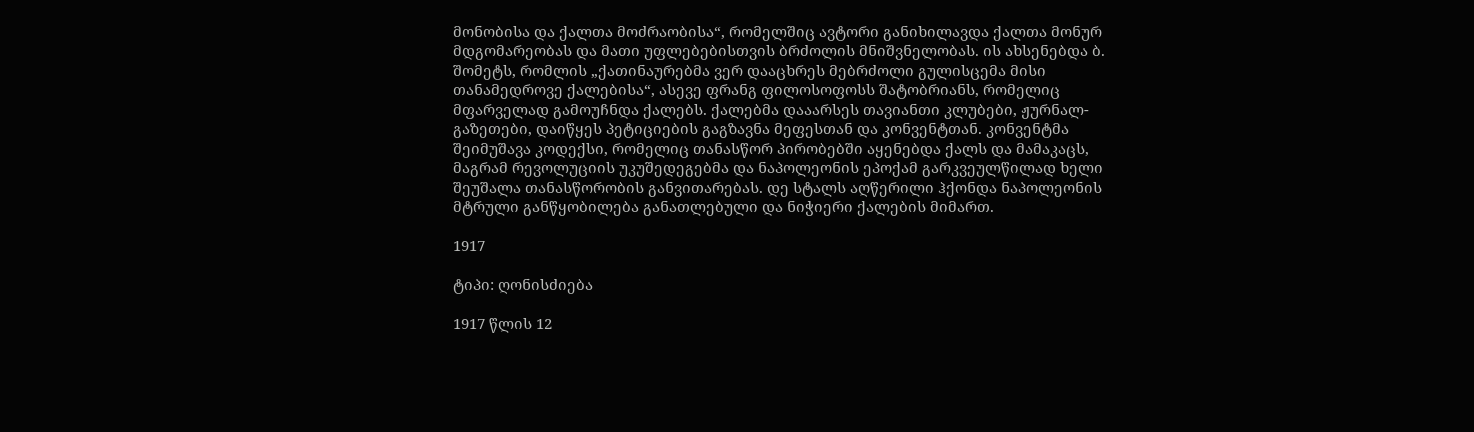მონობისა და ქალთა მოძრაობისა“, რომელშიც ავტორი განიხილავდა ქალთა მონურ მდგომარეობას და მათი უფლებებისთვის ბრძოლის მნიშვნელობას. ის ახსენებდა ბ. შომეტს, რომლის „ქათინაურებმა ვერ დააცხრეს მებრძოლი გულისცემა მისი თანამედროვე ქალებისა“, ასევე ფრანგ ფილოსოფოსს შატობრიანს, რომელიც მფარველად გამოუჩნდა ქალებს. ქალებმა დააარსეს თავიანთი კლუბები, ჟურნალ-გაზეთები, დაიწყეს პეტიციების გაგზავნა მეფესთან და კონვენტთან. კონვენტმა შეიმუშავა კოდექსი, რომელიც თანასწორ პირობებში აყენებდა ქალს და მამაკაცს, მაგრამ რევოლუციის უკუშედეგებმა და ნაპოლეონის ეპოქამ გარკვეულწილად ხელი შეუშალა თანასწორობის განვითარებას. დე სტალს აღწერილი ჰქონდა ნაპოლეონის მტრული განწყობილება განათლებული და ნიჭიერი ქალების მიმართ.

1917

ტიპი: ღონისძიება

1917 წლის 12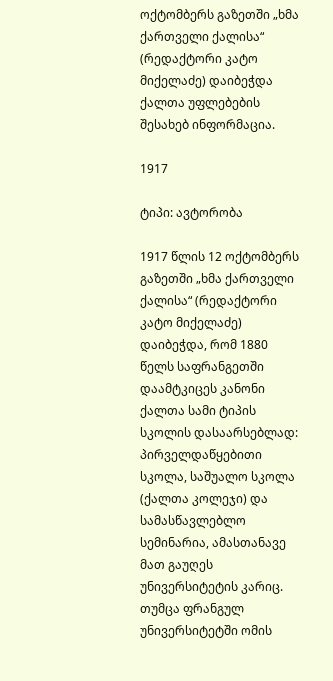ოქტომბერს გაზეთში „ხმა ქართველი ქალისა“ (რედაქტორი კატო მიქელაძე) დაიბეჭდა ქალთა უფლებების შესახებ ინფორმაცია.

1917

ტიპი: ავტორობა

1917 წლის 12 ოქტომბერს გაზეთში „ხმა ქართველი ქალისა“ (რედაქტორი კატო მიქელაძე) დაიბეჭდა, რომ 1880 წელს საფრანგეთში დაამტკიცეს კანონი ქალთა სამი ტიპის სკოლის დასაარსებლად: პირველდაწყებითი სკოლა, საშუალო სკოლა (ქალთა კოლეჯი) და სამასწავლებლო სემინარია, ამასთანავე მათ გაუღეს უნივერსიტეტის კარიც. თუმცა ფრანგულ უნივერსიტეტში ომის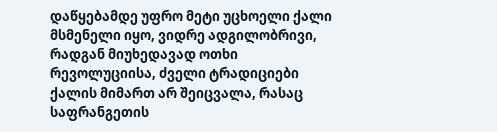დაწყებამდე უფრო მეტი უცხოელი ქალი მსმენელი იყო, ვიდრე ადგილობრივი, რადგან მიუხედავად ოთხი რევოლუციისა, ძველი ტრადიციები ქალის მიმართ არ შეიცვალა, რასაც საფრანგეთის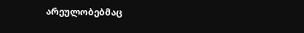არეულობებმაც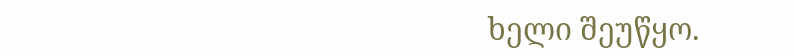ხელი შეუწყო.